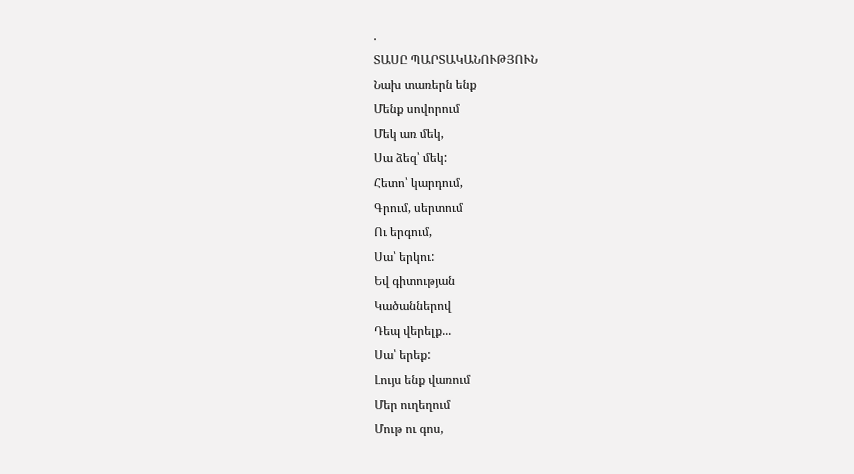.
ՏԱՍԸ ՊԱՐՏԱԿԱՆՈՒԹՅՈՒՆ
Նախ տառերն ենք
Մենք սովորում
Մեկ առ մեկ,
Սա ձեզ՝ մեկ:
Հետո՝ կարդում,
Գրում, սերտում
Ու երգում,
Սա՝ երկու:
Եվ գիտության
Կածաններով
Դեպ վերելք...
Սա՝ երեք:
Լույս ենք վառում
Մեր ուղեղում
Մութ ու գոս,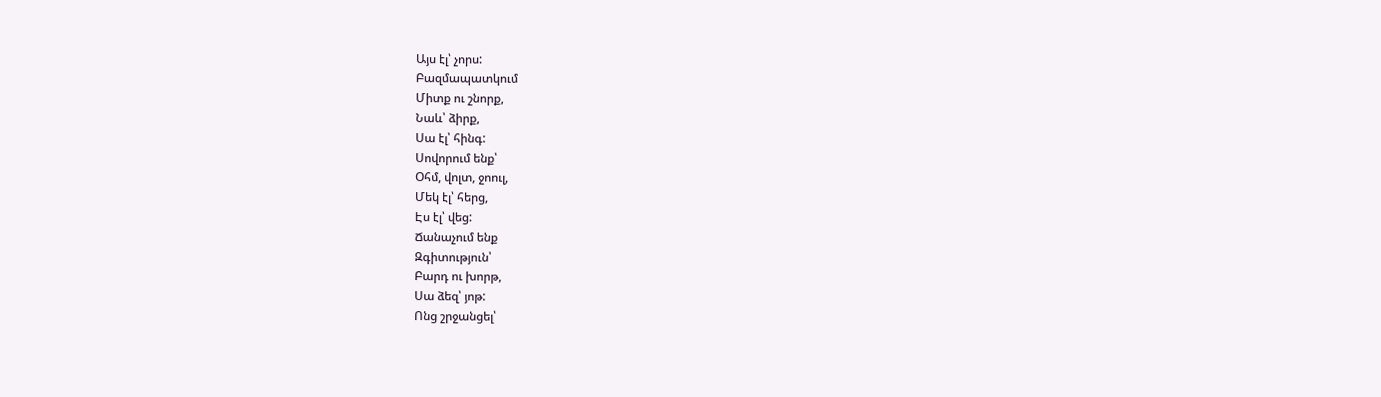Այս էլ՝ չորս:
Բազմապատկում
Միտք ու շնորք,
Նաև՝ ձիրք,
Սա էլ՝ հինգ:
Սովորում ենք՝
Օհմ, վոլտ, ջոուլ,
Մեկ էլ՝ հերց,
Էս էլ՝ վեց:
Ճանաչում ենք
Զգիտություն՝
Բարդ ու խորթ,
Սա ձեզ՝ յոթ:
Ոնց շրջանցել՝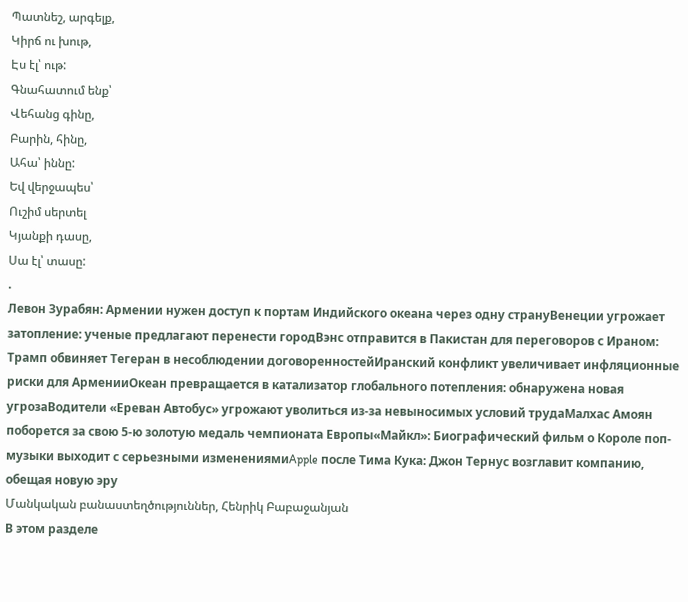Պատնեշ, արգելք,
Կիրճ ու խութ,
Էս էլ՝ ութ:
Գնահատում ենք՝
Վեհանց գինը,
Բարին, հինը,
Ահա՝ իննը:
Եվ վերջապես՝
Ուշիմ սերտել
Կյանքի դասը,
Սա էլ՝ տասը:
.
Левон Зурабян: Армении нужен доступ к портам Индийского океана через одну странуВенеции угрожает затопление: ученые предлагают перенести городВэнс отправится в Пакистан для переговоров с Ираном: Трамп обвиняет Тегеран в несоблюдении договоренностейИранский конфликт увеличивает инфляционные риски для АрменииОкеан превращается в катализатор глобального потепления: обнаружена новая угрозаВодители «Ереван Автобус» угрожают уволиться из-за невыносимых условий трудаМалхас Амоян поборется за свою 5-ю золотую медаль чемпионата Европы«Майкл»: Биографический фильм о Короле поп-музыки выходит с серьезными изменениямиApple после Тима Кука: Джон Тернус возглавит компанию, обещая новую эру
Մանկական բանաստեղծություններ, Հենրիկ Բաբաջանյան
В этом разделе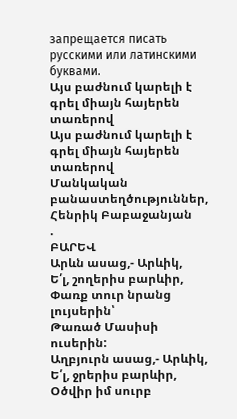запрещается писать русскими или латинскими буквами.
Այս բաժնում կարելի է գրել միայն հայերեն տառերով
Այս բաժնում կարելի է գրել միայն հայերեն տառերով
Մանկական բանաստեղծություններ, Հենրիկ Բաբաջանյան
.
ԲԱՐԵՎ
Արևն ասաց,- Արևիկ,
Ե՛լ, շողերիս բարևիր,
Փառք տուր նրանց լույսերին՝
Թառած Մասիսի ուսերին:
Աղբյուրն ասաց,- Արևիկ,
Ե՛լ, ջրերիս բարևիր,
Օծվիր իմ սուրբ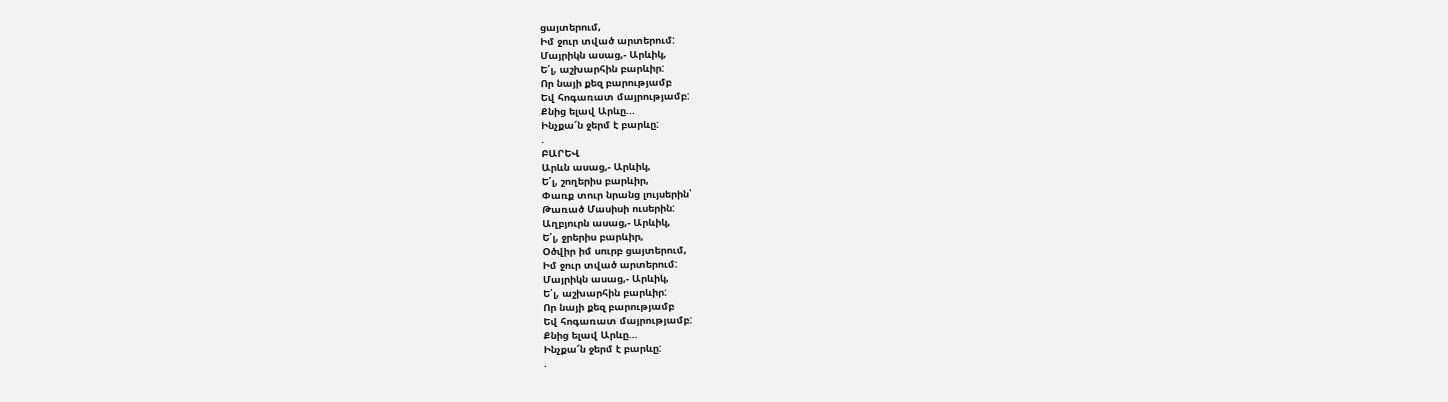ցայտերում,
Իմ ջուր տված արտերում:
Մայրիկն ասաց,- Արևիկ,
Ե՛լ, աշխարհին բարևիր:
Որ նայի քեզ բարությամբ
Եվ հոգառատ մայրությամբ:
Քնից ելավ Արևը...
Ինչքա՜ն ջերմ է բարևը:
.
ԲԱՐԵՎ
Արևն ասաց,- Արևիկ,
Ե՛լ, շողերիս բարևիր,
Փառք տուր նրանց լույսերին՝
Թառած Մասիսի ուսերին:
Աղբյուրն ասաց,- Արևիկ,
Ե՛լ, ջրերիս բարևիր,
Օծվիր իմ սուրբ ցայտերում,
Իմ ջուր տված արտերում:
Մայրիկն ասաց,- Արևիկ,
Ե՛լ, աշխարհին բարևիր:
Որ նայի քեզ բարությամբ
Եվ հոգառատ մայրությամբ:
Քնից ելավ Արևը...
Ինչքա՜ն ջերմ է բարևը:
.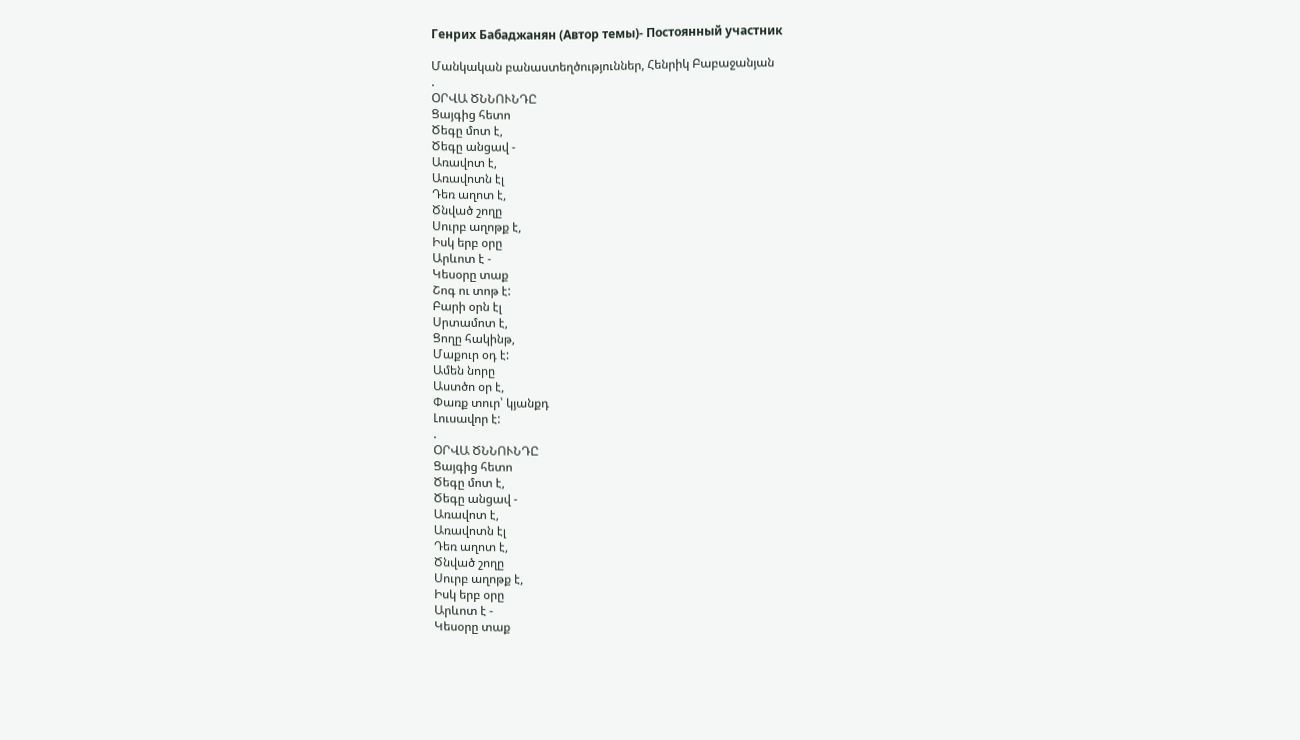Генрих Бабаджанян (Автор темы)- Постоянный участник

Մանկական բանաստեղծություններ, Հենրիկ Բաբաջանյան
.
ՕՐՎԱ ԾՆՆՈՒՆԴԸ
Ցայգից հետո
Ծեգը մոտ է,
Ծեգը անցավ -
Առավոտ է,
Առավոտն էլ
Դեռ աղոտ է,
Ծնված շողը
Սուրբ աղոթք է,
Իսկ երբ օրը
Արևոտ է -
Կեսօրը տաք
Շոգ ու տոթ է:
Բարի օրն էլ
Սրտամոտ է,
Ցողը հակինթ,
Մաքուր օդ է:
Ամեն նորը
Աստծո օր է,
Փառք տուր՝ կյանքդ
Լուսավոր է:
.
ՕՐՎԱ ԾՆՆՈՒՆԴԸ
Ցայգից հետո
Ծեգը մոտ է,
Ծեգը անցավ -
Առավոտ է,
Առավոտն էլ
Դեռ աղոտ է,
Ծնված շողը
Սուրբ աղոթք է,
Իսկ երբ օրը
Արևոտ է -
Կեսօրը տաք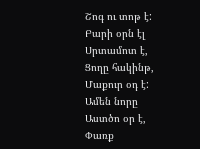Շոգ ու տոթ է:
Բարի օրն էլ
Սրտամոտ է,
Ցողը հակինթ,
Մաքուր օդ է:
Ամեն նորը
Աստծո օր է,
Փառք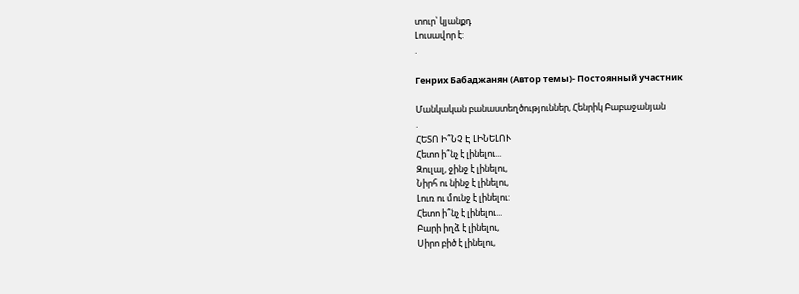տուր՝ կյանքդ
Լուսավոր է:
.

Генрих Бабаджанян (Автор темы)- Постоянный участник

Մանկական բանաստեղծություններ, Հենրիկ Բաբաջանյան
.
ՀԵՏՈ Ի՞ՆՉ Է ԼԻՆԵԼՈՒ
Հետո ի՞նչ է լինելու...
Զուլալ, ջինջ է լինելու,
Նիրհ ու նինջ է լինելու,
Լուռ ու մունջ է լինելու:
Հետո ի՞նչ է լինելու...
Բարի իղձ է լինելու,
Սիրո բիծ է լինելու,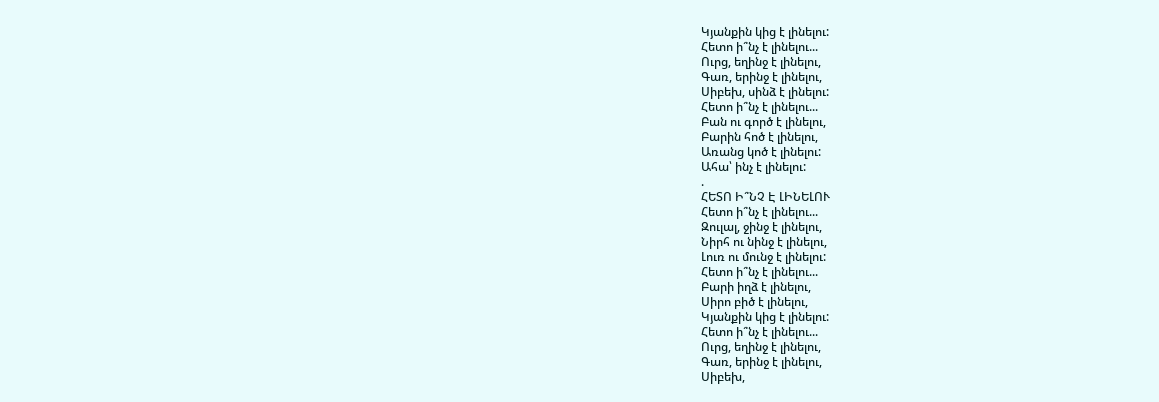Կյանքին կից է լինելու:
Հետո ի՞նչ է լինելու...
Ուրց, եղինջ է լինելու,
Գառ, երինջ է լինելու,
Սիբեխ, սինձ է լինելու:
Հետո ի՞նչ է լինելու...
Բան ու գործ է լինելու,
Բարին հոծ է լինելու,
Առանց կոծ է լինելու:
Ահա՝ ինչ է լինելու:
.
ՀԵՏՈ Ի՞ՆՉ Է ԼԻՆԵԼՈՒ
Հետո ի՞նչ է լինելու...
Զուլալ, ջինջ է լինելու,
Նիրհ ու նինջ է լինելու,
Լուռ ու մունջ է լինելու:
Հետո ի՞նչ է լինելու...
Բարի իղձ է լինելու,
Սիրո բիծ է լինելու,
Կյանքին կից է լինելու:
Հետո ի՞նչ է լինելու...
Ուրց, եղինջ է լինելու,
Գառ, երինջ է լինելու,
Սիբեխ,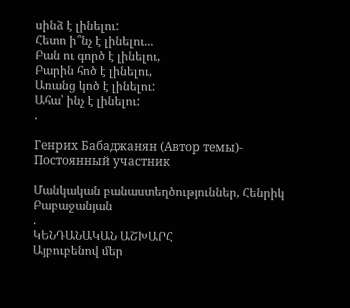սինձ է լինելու:
Հետո ի՞նչ է լինելու...
Բան ու գործ է լինելու,
Բարին հոծ է լինելու,
Առանց կոծ է լինելու:
Ահա՝ ինչ է լինելու:
.

Генрих Бабаджанян (Автор темы)- Постоянный участник

Մանկական բանաստեղծություններ, Հենրիկ Բաբաջանյան
.
ԿԵՆԴԱՆԱԿԱՆ ԱՇԽԱՐՀ
Այբուբենով մեր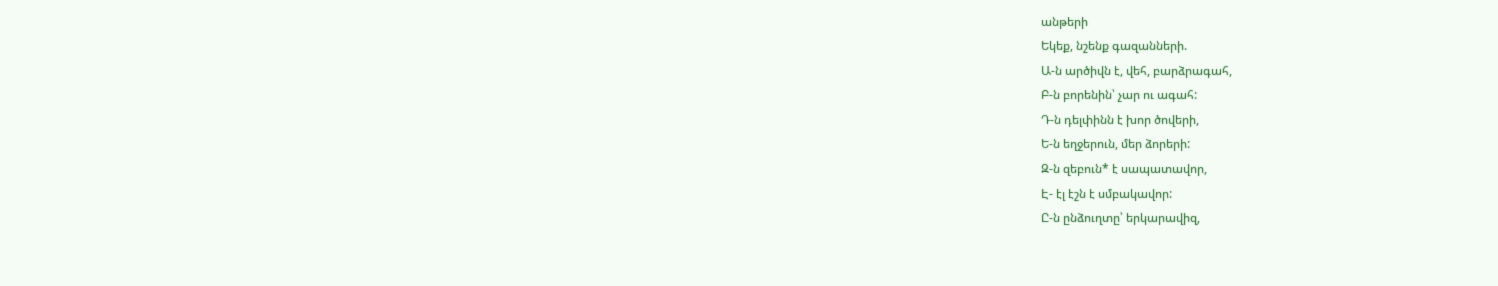անթերի
Եկեք, նշենք գազանների.
Ա-ն արծիվն է, վեհ, բարձրագահ,
Բ-ն բորենին՝ չար ու ագահ:
Դ-ն դելփինն է խոր ծովերի,
Ե-ն եղջերուն, մեր ձորերի:
Զ-ն զեբուն* է սապատավոր,
Է- էլ էշն է սմբակավոր:
Ը-ն ընձուղտը՝ երկարավիզ,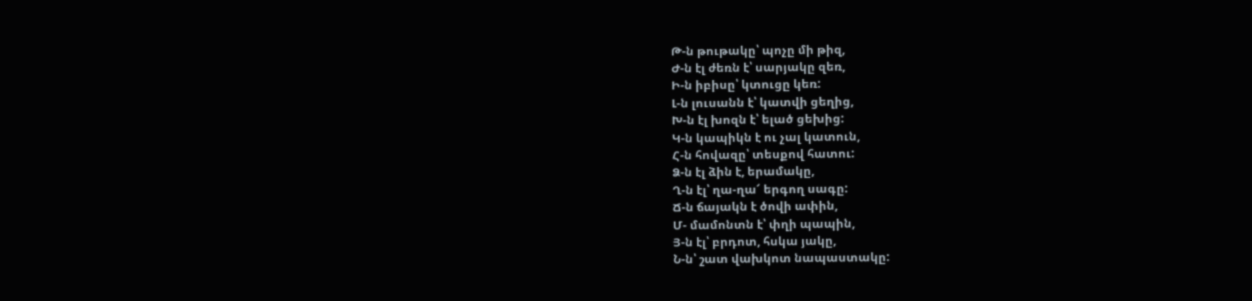Թ-ն թութակը՝ պոչը մի թիզ,
Ժ-ն էլ ժեռն է՝ սարյակը զեռ,
Ի-ն իբիսը՝ կտուցը կեռ:
Լ-ն լուսանն է՝ կատվի ցեղից,
Խ-ն էլ խոզն է՝ ելած ցեխից:
Կ-ն կապիկն է ու չալ կատուն,
Հ-ն հովազը՝ տեսքով հատու:
Ձ-ն էլ ձին է, երամակը,
Ղ-ն էլ՝ ղա-ղա՜ երգող սագը:
Ճ-ն ճայակն է ծովի ափին,
Մ- մամոնտն է՝ փղի պապին,
Յ-ն էլ՝ բրդոտ, հսկա յակը,
Ն-ն՝ շատ վախկոտ նապաստակը: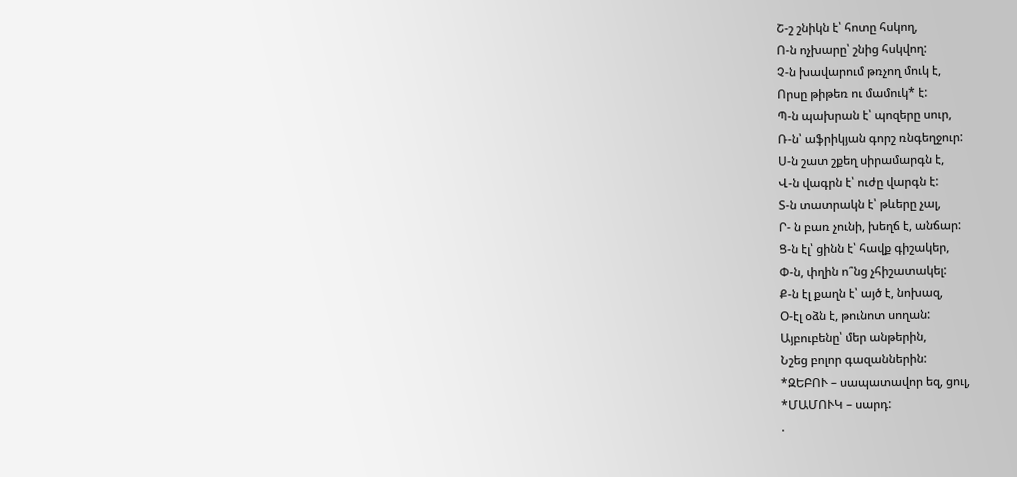Շ-շ շնիկն է՝ հոտը հսկող,
Ո-ն ոչխարը՝ շնից հսկվող:
Չ-ն խավարում թռչող մուկ է,
Որսը թիթեռ ու մամուկ* է:
Պ-ն պախրան է՝ պոզերը սուր,
Ռ-ն՝ աֆրիկյան գորշ ռնգեղջուր:
Ս-ն շատ շքեղ սիրամարգն է,
Վ-ն վագրն է՝ ուժը վարգն է:
Տ-ն տատրակն է՝ թևերը չալ,
Ր- ն բառ չունի, խեղճ է, անճար:
Ց-ն էլ՝ ցինն է՝ հավք գիշակեր,
Փ-ն, փղին ո՞նց չհիշատակել:
Ք-ն էլ քաղն է՝ այծ է, նոխազ,
Օ-էլ օձն է, թունոտ սողան:
Այբուբենը՝ մեր անթերին,
Նշեց բոլոր գազաններին:
*ԶԵԲՈՒ – սապատավոր եզ, ցուլ,
*ՄԱՄՈՒԿ – սարդ:
.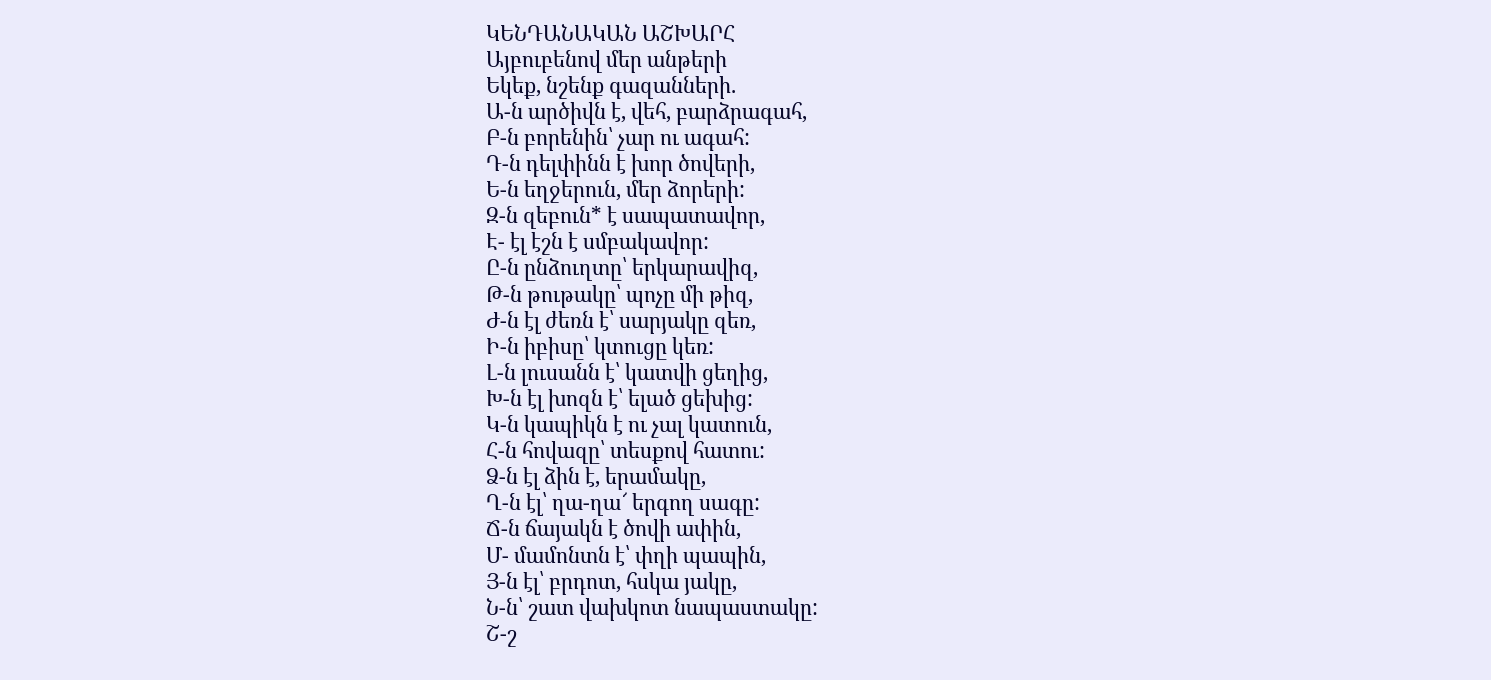ԿԵՆԴԱՆԱԿԱՆ ԱՇԽԱՐՀ
Այբուբենով մեր անթերի
Եկեք, նշենք գազանների.
Ա-ն արծիվն է, վեհ, բարձրագահ,
Բ-ն բորենին՝ չար ու ագահ:
Դ-ն դելփինն է խոր ծովերի,
Ե-ն եղջերուն, մեր ձորերի:
Զ-ն զեբուն* է սապատավոր,
Է- էլ էշն է սմբակավոր:
Ը-ն ընձուղտը՝ երկարավիզ,
Թ-ն թութակը՝ պոչը մի թիզ,
Ժ-ն էլ ժեռն է՝ սարյակը զեռ,
Ի-ն իբիսը՝ կտուցը կեռ:
Լ-ն լուսանն է՝ կատվի ցեղից,
Խ-ն էլ խոզն է՝ ելած ցեխից:
Կ-ն կապիկն է ու չալ կատուն,
Հ-ն հովազը՝ տեսքով հատու:
Ձ-ն էլ ձին է, երամակը,
Ղ-ն էլ՝ ղա-ղա՜ երգող սագը:
Ճ-ն ճայակն է ծովի ափին,
Մ- մամոնտն է՝ փղի պապին,
Յ-ն էլ՝ բրդոտ, հսկա յակը,
Ն-ն՝ շատ վախկոտ նապաստակը:
Շ-շ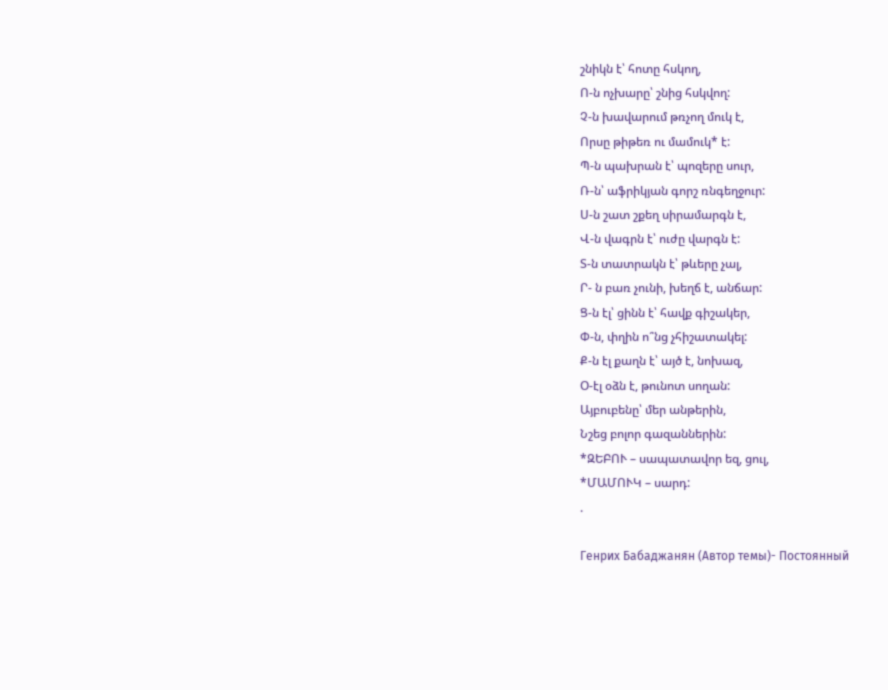շնիկն է՝ հոտը հսկող,
Ո-ն ոչխարը՝ շնից հսկվող:
Չ-ն խավարում թռչող մուկ է,
Որսը թիթեռ ու մամուկ* է:
Պ-ն պախրան է՝ պոզերը սուր,
Ռ-ն՝ աֆրիկյան գորշ ռնգեղջուր:
Ս-ն շատ շքեղ սիրամարգն է,
Վ-ն վագրն է՝ ուժը վարգն է:
Տ-ն տատրակն է՝ թևերը չալ,
Ր- ն բառ չունի, խեղճ է, անճար:
Ց-ն էլ՝ ցինն է՝ հավք գիշակեր,
Փ-ն, փղին ո՞նց չհիշատակել:
Ք-ն էլ քաղն է՝ այծ է, նոխազ,
Օ-էլ օձն է, թունոտ սողան:
Այբուբենը՝ մեր անթերին,
Նշեց բոլոր գազաններին:
*ԶԵԲՈՒ – սապատավոր եզ, ցուլ,
*ՄԱՄՈՒԿ – սարդ:
.

Генрих Бабаджанян (Автор темы)- Постоянный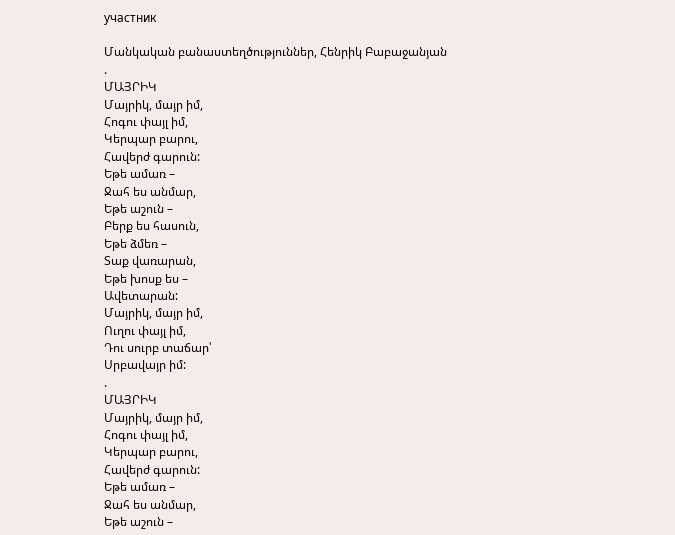участник

Մանկական բանաստեղծություններ, Հենրիկ Բաբաջանյան
.
ՄԱՅՐԻԿ
Մայրիկ, մայր իմ,
Հոգու փայլ իմ,
Կերպար բարու,
Հավերժ գարուն:
Եթե ամառ –
Ջահ ես անմար,
Եթե աշուն –
Բերք ես հասուն,
Եթե ձմեռ –
Տաք վառարան,
Եթե խոսք ես –
Ավետարան:
Մայրիկ, մայր իմ,
Ուղու փայլ իմ,
Դու սուրբ տաճար՝
Սրբավայր իմ:
.
ՄԱՅՐԻԿ
Մայրիկ, մայր իմ,
Հոգու փայլ իմ,
Կերպար բարու,
Հավերժ գարուն:
Եթե ամառ –
Ջահ ես անմար,
Եթե աշուն –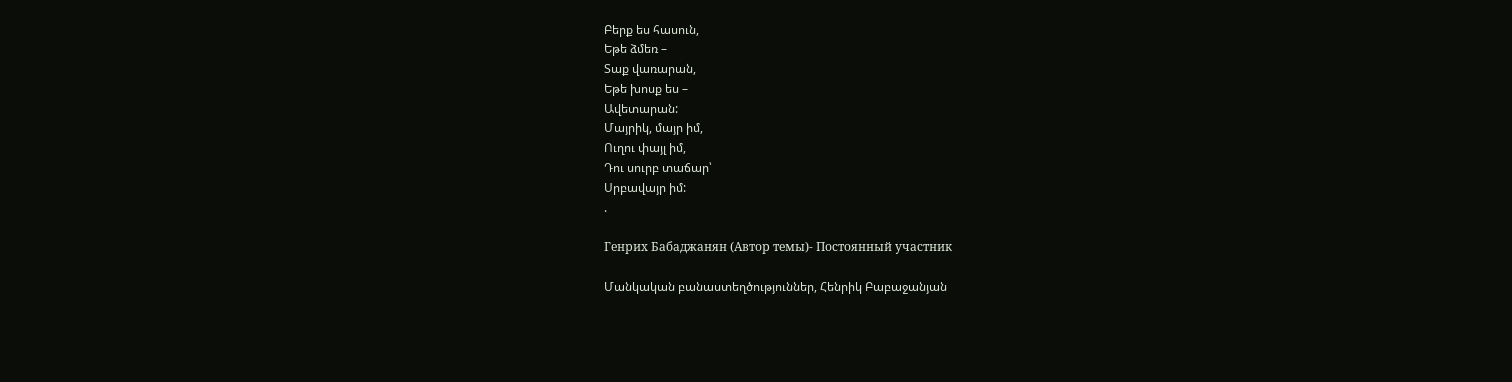Բերք ես հասուն,
Եթե ձմեռ –
Տաք վառարան,
Եթե խոսք ես –
Ավետարան:
Մայրիկ, մայր իմ,
Ուղու փայլ իմ,
Դու սուրբ տաճար՝
Սրբավայր իմ:
.

Генрих Бабаджанян (Автор темы)- Постоянный участник

Մանկական բանաստեղծություններ, Հենրիկ Բաբաջանյան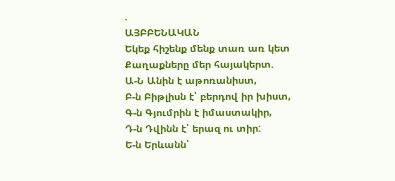.
ԱՅԲԲԵՆԱԿԱՆ
Եկեք հիշենք մենք տառ առ կետ
Քաղաքները մեր հայակերտ.
Ա-Ն Անին է աթոռանիստ,
Բ-ն Բիթլիսն է՝ բերդով իր խիստ,
Գ-ն Գյումրին է իմաստակիր,
Դ-ն Դվինն է՝ երազ ու տիր:
Ե-ն Երևանն՝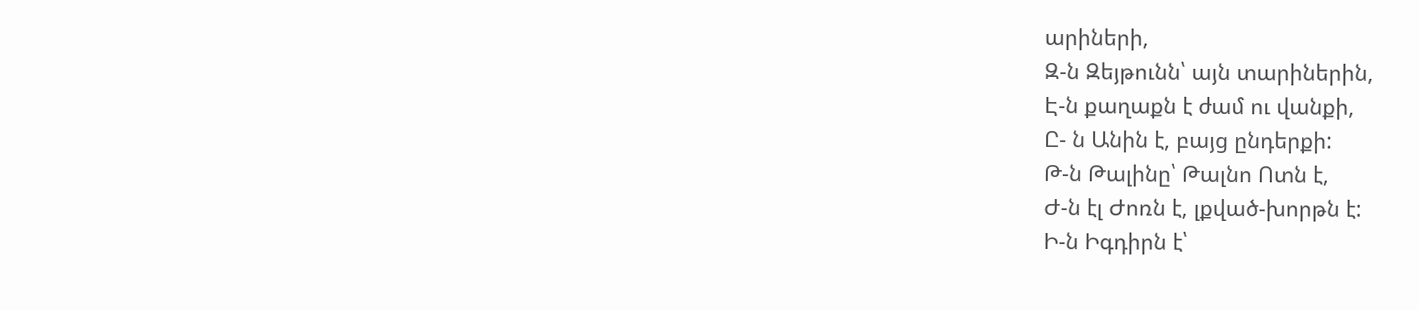արիների,
Զ-ն Զեյթունն՝ այն տարիներին,
Է-ն քաղաքն է ժամ ու վանքի,
Ը- ն Անին է, բայց ընդերքի:
Թ-ն Թալինը՝ Թալնո Ոտն է,
Ժ-ն էլ Ժոռն է, լքված-խորթն է:
Ի-ն Իգդիրն է՝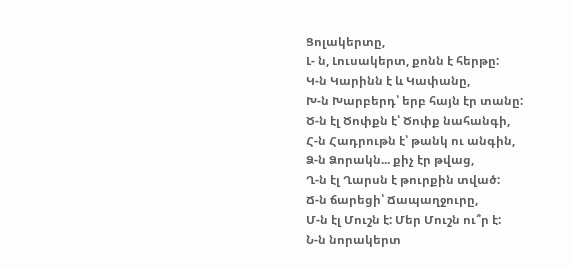Ցոլակերտը,
Լ- ն, Լուսակերտ, քոնն է հերթը:
Կ-ն Կարինն է և Կափանը,
Խ-ն Խարբերդ՝ երբ հայն էր տանը:
Ծ-ն էլ Ծոփքն է՝ Ծոփք նահանգի,
Հ-ն Հադրութն է՝ թանկ ու անգին,
Ձ-ն Ձորակն... քիչ էր թվաց,
Ղ-ն էլ Ղարսն է թուրքին տված:
Ճ-ն ճարեցի՝ Ճապաղջուրը,
Մ-ն էլ Մուշն է: Մեր Մուշն ու՞ր է:
Ն-ն նորակերտ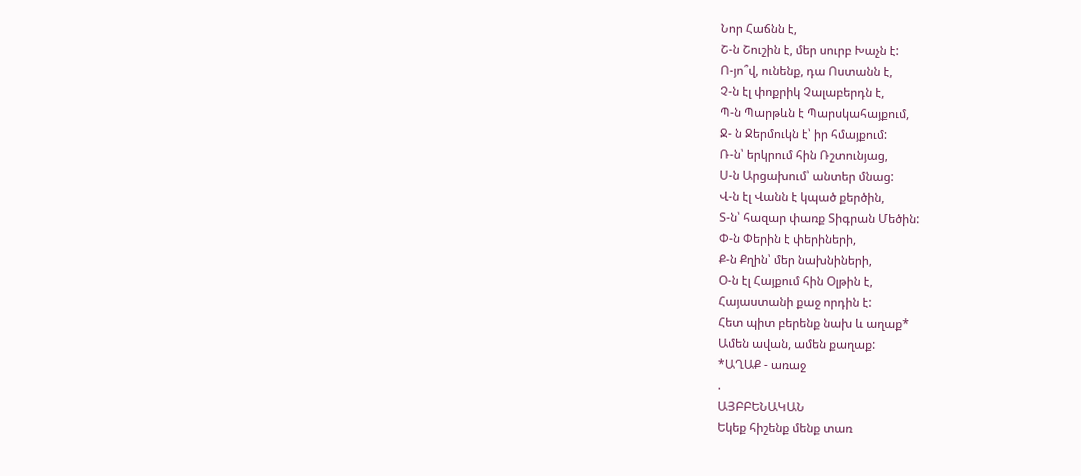Նոր Հաճնն է,
Շ-ն Շուշին է, մեր սուրբ Խաչն է:
Ո-յո՞վ, ունենք, դա Ոստանն է,
Չ-ն էլ փոքրիկ Չալաբերդն է,
Պ-ն Պարթևն է Պարսկահայքում,
Ջ- ն Ջերմուկն է՝ իր հմայքում:
Ռ-ն՝ երկրում հին Ռշտունյաց,
Ս-ն Արցախում՝ անտեր մնաց:
Վ-ն էլ Վանն է կպած քերծին,
Տ-ն՝ հազար փառք Տիգրան Մեծին:
Փ-ն Փերին է փերիների,
Ք-ն Քղին՝ մեր նախնիների,
Օ-ն էլ Հայքում հին Օլթին է,
Հայաստանի քաջ որդին է:
Հետ պիտ բերենք նախ և աղաք*
Ամեն ավան, ամեն քաղաք:
*ԱՂԱՔ - առաջ
.
ԱՅԲԲԵՆԱԿԱՆ
Եկեք հիշենք մենք տառ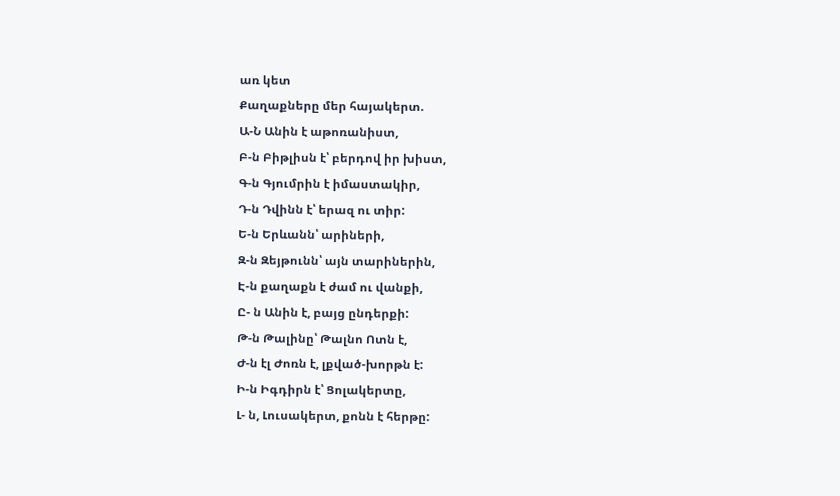առ կետ
Քաղաքները մեր հայակերտ.
Ա-Ն Անին է աթոռանիստ,
Բ-ն Բիթլիսն է՝ բերդով իր խիստ,
Գ-ն Գյումրին է իմաստակիր,
Դ-ն Դվինն է՝ երազ ու տիր:
Ե-ն Երևանն՝ արիների,
Զ-ն Զեյթունն՝ այն տարիներին,
Է-ն քաղաքն է ժամ ու վանքի,
Ը- ն Անին է, բայց ընդերքի:
Թ-ն Թալինը՝ Թալնո Ոտն է,
Ժ-ն էլ Ժոռն է, լքված-խորթն է:
Ի-ն Իգդիրն է՝ Ցոլակերտը,
Լ- ն, Լուսակերտ, քոնն է հերթը: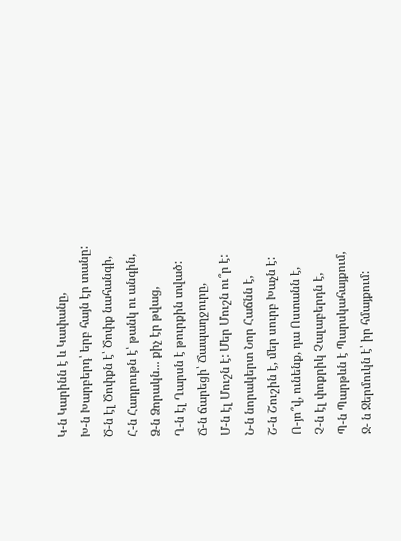Կ-ն Կարինն է և Կափանը,
Խ-ն Խարբերդ՝ երբ հայն էր տանը:
Ծ-ն էլ Ծոփքն է՝ Ծոփք նահանգի,
Հ-ն Հադրութն է՝ թանկ ու անգին,
Ձ-ն Ձորակն... քիչ էր թվաց,
Ղ-ն էլ Ղարսն է թուրքին տված:
Ճ-ն ճարեցի՝ Ճապաղջուրը,
Մ-ն էլ Մուշն է: Մեր Մուշն ու՞ր է:
Ն-ն նորակերտ Նոր Հաճնն է,
Շ-ն Շուշին է, մեր սուրբ Խաչն է:
Ո-յո՞վ, ունենք, դա Ոստանն է,
Չ-ն էլ փոքրիկ Չալաբերդն է,
Պ-ն Պարթևն է Պարսկահայքում,
Ջ- ն Ջերմուկն է՝ իր հմայքում: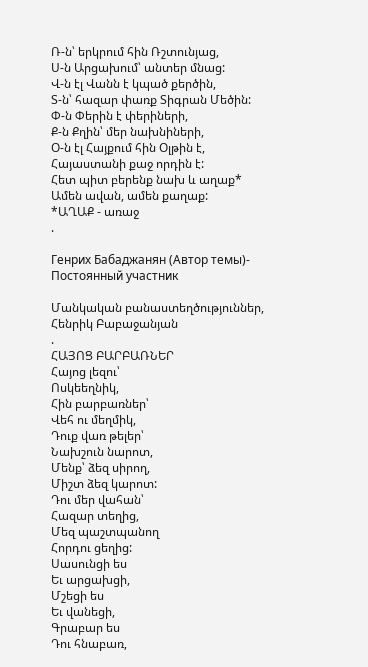Ռ-ն՝ երկրում հին Ռշտունյաց,
Ս-ն Արցախում՝ անտեր մնաց:
Վ-ն էլ Վանն է կպած քերծին,
Տ-ն՝ հազար փառք Տիգրան Մեծին:
Փ-ն Փերին է փերիների,
Ք-ն Քղին՝ մեր նախնիների,
Օ-ն էլ Հայքում հին Օլթին է,
Հայաստանի քաջ որդին է:
Հետ պիտ բերենք նախ և աղաք*
Ամեն ավան, ամեն քաղաք:
*ԱՂԱՔ - առաջ
.

Генрих Бабаджанян (Автор темы)- Постоянный участник

Մանկական բանաստեղծություններ, Հենրիկ Բաբաջանյան
.
ՀԱՅՈՑ ԲԱՐԲԱՌՆԵՐ
Հայոց լեզու՝
Ոսկեեղնիկ,
Հին բարբառներ՝
Վեհ ու մեղմիկ,
Դուք վառ թելեր՝
Նախշուն նարոտ,
Մենք՝ ձեզ սիրող,
Միշտ ձեզ կարոտ:
Դու մեր վահան՝
Հազար տեղից,
Մեզ պաշտպանող
Հորդու ցեղից:
Սասունցի ես
Եւ արցախցի,
Մշեցի ես
Եւ վանեցի,
Գրաբար ես
Դու հնաբառ,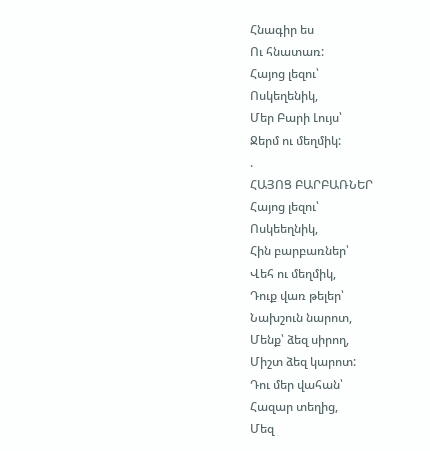Հնագիր ես
Ու հնատառ:
Հայոց լեզու՝
Ոսկեղենիկ,
Մեր Բարի Լույս՝
Ջերմ ու մեղմիկ:
.
ՀԱՅՈՑ ԲԱՐԲԱՌՆԵՐ
Հայոց լեզու՝
Ոսկեեղնիկ,
Հին բարբառներ՝
Վեհ ու մեղմիկ,
Դուք վառ թելեր՝
Նախշուն նարոտ,
Մենք՝ ձեզ սիրող,
Միշտ ձեզ կարոտ:
Դու մեր վահան՝
Հազար տեղից,
Մեզ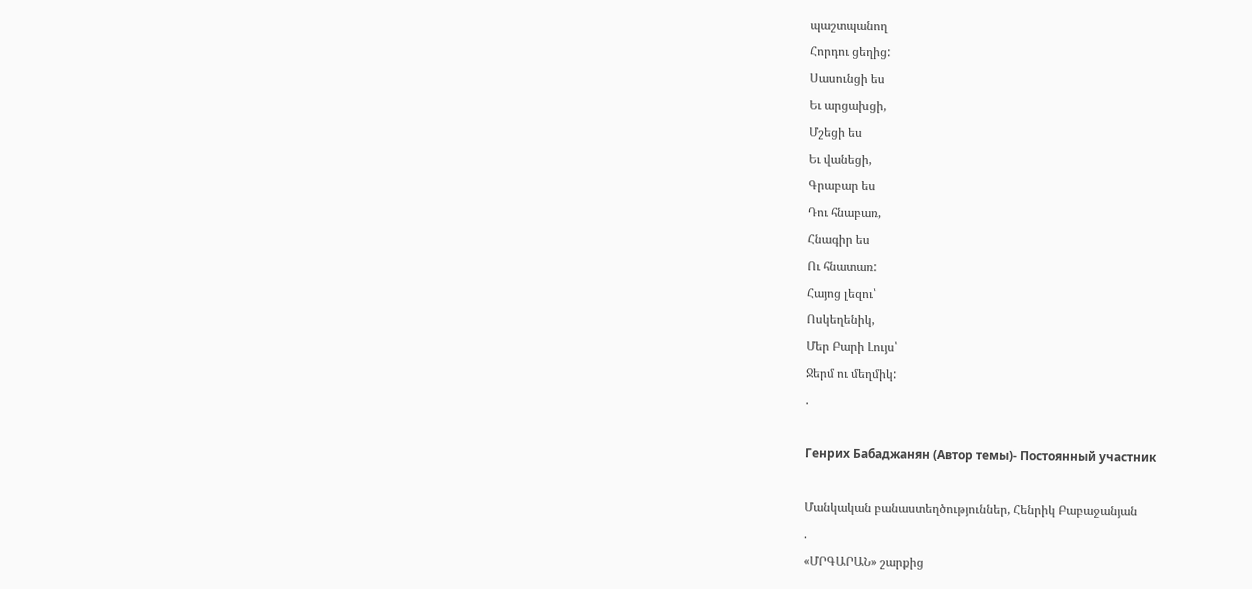պաշտպանող
Հորդու ցեղից:
Սասունցի ես
Եւ արցախցի,
Մշեցի ես
Եւ վանեցի,
Գրաբար ես
Դու հնաբառ,
Հնագիր ես
Ու հնատառ:
Հայոց լեզու՝
Ոսկեղենիկ,
Մեր Բարի Լույս՝
Ջերմ ու մեղմիկ:
.

Генрих Бабаджанян (Автор темы)- Постоянный участник

Մանկական բանաստեղծություններ, Հենրիկ Բաբաջանյան
.
«ՄՐԳԱՐԱՆ» շարքից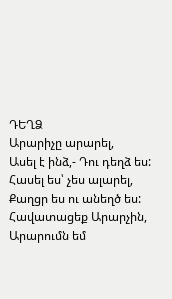ԴԵՂՁ
Արարիչը արարել,
Ասել է ինձ,- Դու դեղձ ես:
Հասել ես՝ չես ալարել,
Քաղցր ես ու անեղծ ես:
Հավատացեք Արարչին,
Արարումն եմ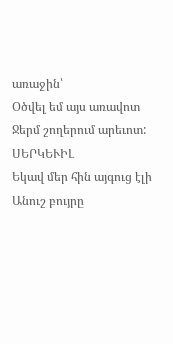առաջին՝
Օծվել եմ այս առավոտ
Ջերմ շողերում արեւոտ:
ՍԵՐԿԵՒԻԼ
Եկավ մեր հին այգուց էլի
Անուշ բույրը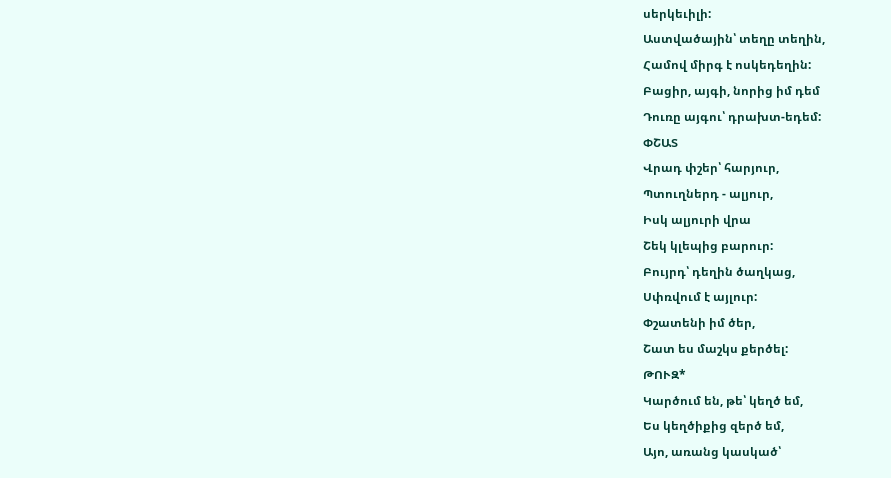սերկեւիլի:
Աստվածային՝ տեղը տեղին,
Համով միրգ է ոսկեդեղին:
Բացիր, այգի, նորից իմ դեմ
Դուռը այգու՝ դրախտ-եդեմ:
ՓՇԱՏ
Վրադ փշեր՝ հարյուր,
Պտուղներդ - ալյուր,
Իսկ ալյուրի վրա
Շեկ կլեպից բարուր:
Բույրդ՝ դեղին ծաղկաց,
Սփռվում է այլուր:
Փշատենի իմ ծեր,
Շատ ես մաշկս քերծել:
ԹՈՒԶ*
Կարծում են, թե՝ կեղծ եմ,
Ես կեղծիքից զերծ եմ,
Այո, առանց կասկած՝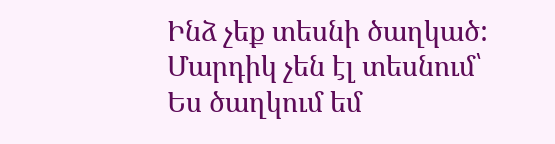Ինձ չեք տեսնի ծաղկած:
Մարդիկ չեն էլ տեսնում՝
Ես ծաղկում եմ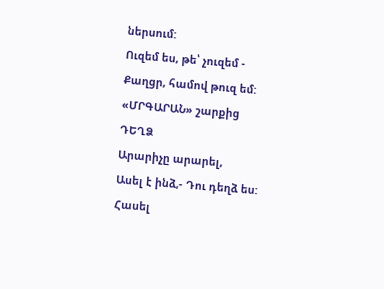ներսում:
Ուզեմ ես, թե՝ չուզեմ -
Քաղցր, համով թուզ եմ:
«ՄՐԳԱՐԱՆ» շարքից
ԴԵՂՁ
Արարիչը արարել,
Ասել է ինձ,- Դու դեղձ ես:
Հասել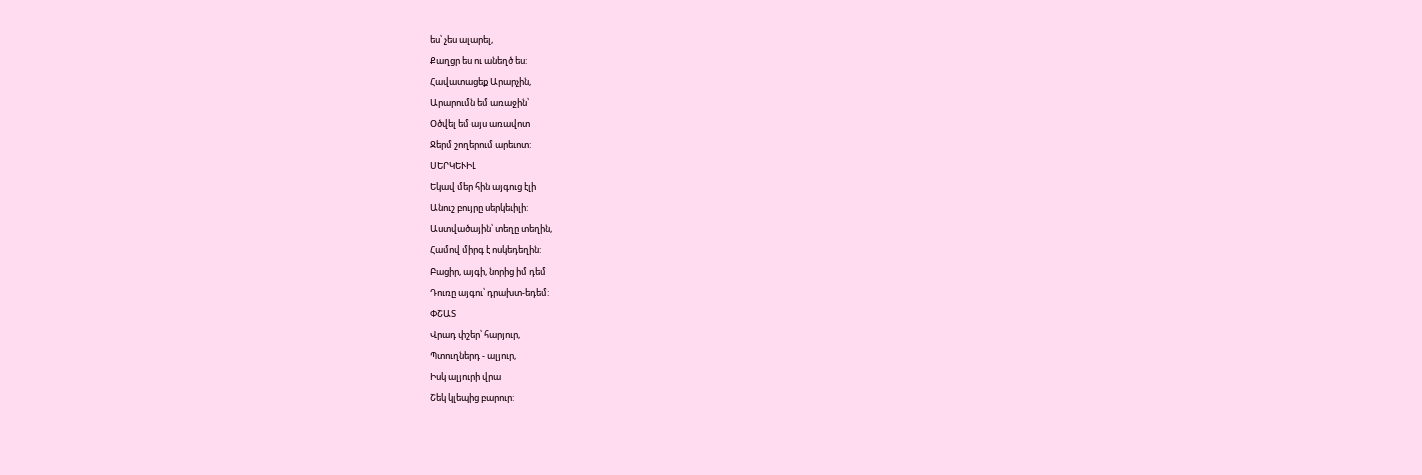ես՝ չես ալարել,
Քաղցր ես ու անեղծ ես:
Հավատացեք Արարչին,
Արարումն եմ առաջին՝
Օծվել եմ այս առավոտ
Ջերմ շողերում արեւոտ:
ՍԵՐԿԵՒԻԼ
Եկավ մեր հին այգուց էլի
Անուշ բույրը սերկեւիլի:
Աստվածային՝ տեղը տեղին,
Համով միրգ է ոսկեդեղին:
Բացիր, այգի, նորից իմ դեմ
Դուռը այգու՝ դրախտ-եդեմ:
ՓՇԱՏ
Վրադ փշեր՝ հարյուր,
Պտուղներդ - ալյուր,
Իսկ ալյուրի վրա
Շեկ կլեպից բարուր: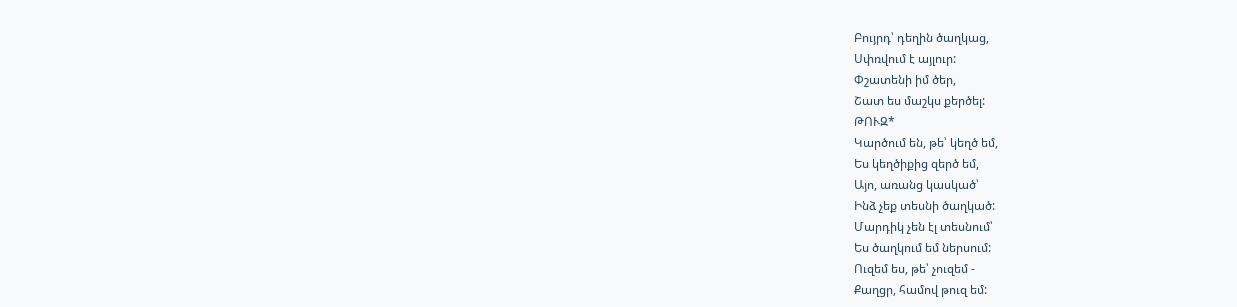Բույրդ՝ դեղին ծաղկաց,
Սփռվում է այլուր:
Փշատենի իմ ծեր,
Շատ ես մաշկս քերծել:
ԹՈՒԶ*
Կարծում են, թե՝ կեղծ եմ,
Ես կեղծիքից զերծ եմ,
Այո, առանց կասկած՝
Ինձ չեք տեսնի ծաղկած:
Մարդիկ չեն էլ տեսնում՝
Ես ծաղկում եմ ներսում:
Ուզեմ ես, թե՝ չուզեմ -
Քաղցր, համով թուզ եմ: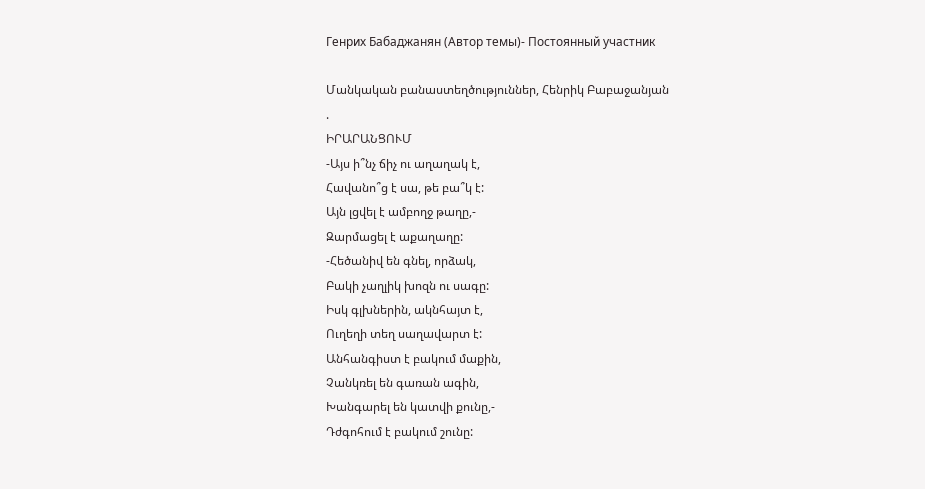Генрих Бабаджанян (Автор темы)- Постоянный участник

Մանկական բանաստեղծություններ, Հենրիկ Բաբաջանյան
.
ԻՐԱՐԱՆՑՈՒՄ
-Այս ի՞նչ ճիչ ու աղաղակ է,
Հավանո՞ց է սա, թե բա՞կ է:
Այն լցվել է ամբողջ թաղը,-
Զարմացել է աքաղաղը:
-Հեծանիվ են գնել, որձակ,
Բակի չաղլիկ խոզն ու սագը:
Իսկ գլխներին, ակնհայտ է,
Ուղեղի տեղ սաղավարտ է:
Անհանգիստ է բակում մաքին,
Չանկռել են գառան ագին,
Խանգարել են կատվի քունը,-
Դժգոհում է բակում շունը: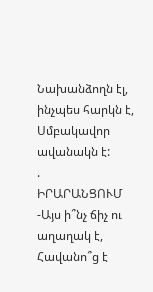Նախանձողն էլ, ինչպես հարկն է,
Սմբակավոր ավանակն է:
.
ԻՐԱՐԱՆՑՈՒՄ
-Այս ի՞նչ ճիչ ու աղաղակ է,
Հավանո՞ց է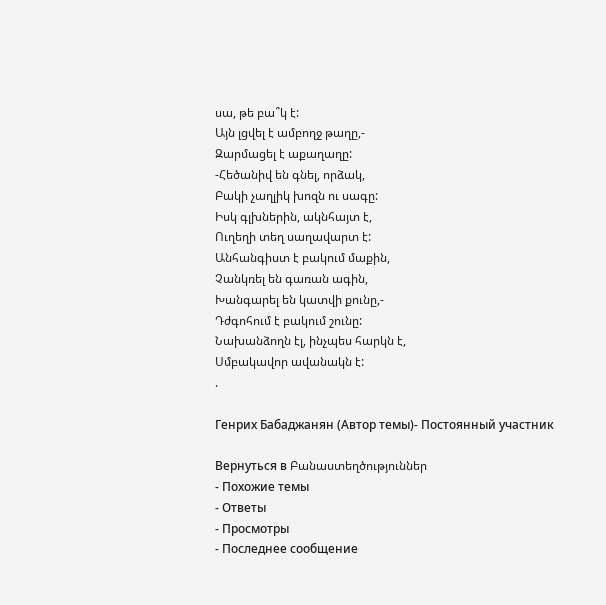սա, թե բա՞կ է:
Այն լցվել է ամբողջ թաղը,-
Զարմացել է աքաղաղը:
-Հեծանիվ են գնել, որձակ,
Բակի չաղլիկ խոզն ու սագը:
Իսկ գլխներին, ակնհայտ է,
Ուղեղի տեղ սաղավարտ է:
Անհանգիստ է բակում մաքին,
Չանկռել են գառան ագին,
Խանգարել են կատվի քունը,-
Դժգոհում է բակում շունը:
Նախանձողն էլ, ինչպես հարկն է,
Սմբակավոր ավանակն է:
.

Генрих Бабаджанян (Автор темы)- Постоянный участник

Вернуться в Բանաստեղծություններ
- Похожие темы
- Ответы
- Просмотры
- Последнее сообщение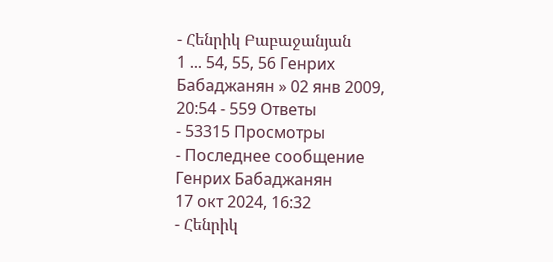- Հենրիկ Բաբաջանյան
1 ... 54, 55, 56 Генрих Бабаджанян » 02 янв 2009, 20:54 - 559 Ответы
- 53315 Просмотры
- Последнее сообщение Генрих Бабаджанян
17 окт 2024, 16:32
- Հենրիկ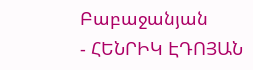Բաբաջանյան
- ՀԵՆՐԻԿ ԷԴՈՅԱՆ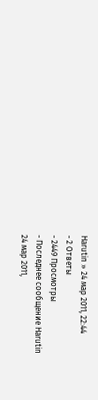Harutin » 24 мар 2011, 22:44
- 2 Ответы
- 2449 Просмотры
- Последнее сообщение Harutin
24 мар 2011,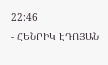22:46
- ՀԵՆՐԻԿ ԷԴՈՅԱՆ